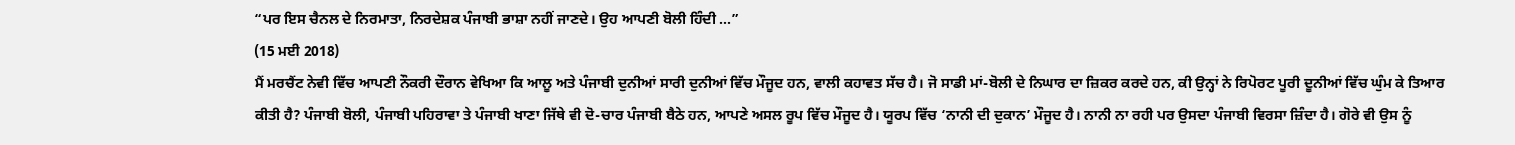“ਪਰ ਇਸ ਚੈਨਲ ਦੇ ਨਿਰਮਾਤਾ, ਨਿਰਦੇਸ਼ਕ ਪੰਜਾਬੀ ਭਾਸ਼ਾ ਨਹੀਂ ਜਾਣਦੇ। ਉਹ ਆਪਣੀ ਬੋਲੀ ਹਿੰਦੀ ...”
(15 ਮਈ 2018)
ਮੈਂ ਮਰਚੈਂਟ ਨੇਵੀ ਵਿੱਚ ਆਪਣੀ ਨੌਕਰੀ ਦੌਰਾਨ ਵੇਖਿਆ ਕਿ ਆਲੂ ਅਤੇ ਪੰਜਾਬੀ ਦੁਨੀਆਂ ਸਾਰੀ ਦੁਨੀਆਂ ਵਿੱਚ ਮੌਜੂਦ ਹਨ, ਵਾਲੀ ਕਹਾਵਤ ਸੱਚ ਹੈ। ਜੋ ਸਾਡੀ ਮਾਂ-ਬੋਲੀ ਦੇ ਨਿਘਾਰ ਦਾ ਜ਼ਿਕਰ ਕਰਦੇ ਹਨ, ਕੀ ਉਨ੍ਹਾਂ ਨੇ ਰਿਪੋਰਟ ਪੂਰੀ ਦੂਨੀਆਂ ਵਿੱਚ ਘੁੰਮ ਕੇ ਤਿਆਰ ਕੀਤੀ ਹੈ? ਪੰਜਾਬੀ ਬੋਲੀ, ਪੰਜਾਬੀ ਪਹਿਰਾਵਾ ਤੇ ਪੰਜਾਬੀ ਖਾਣਾ ਜਿੱਥੇ ਵੀ ਦੋ-ਚਾਰ ਪੰਜਾਬੀ ਬੈਠੇ ਹਨ, ਆਪਣੇ ਅਸਲ ਰੂਪ ਵਿੱਚ ਮੌਜੂਦ ਹੈ। ਯੂਰਪ ਵਿੱਚ ‘ਨਾਨੀ ਦੀ ਦੁਕਾਨ’ ਮੌਜੂਦ ਹੈ। ਨਾਨੀ ਨਾ ਰਹੀ ਪਰ ਉਸਦਾ ਪੰਜਾਬੀ ਵਿਰਸਾ ਜ਼ਿੰਦਾ ਹੈ। ਗੋਰੇ ਵੀ ਉਸ ਨੂੰ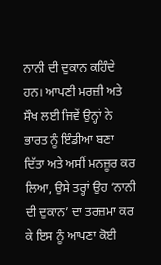ਨਾਨੀ ਦੀ ਦੁਕਾਨ ਕਹਿੰਦੇ ਹਨ। ਆਪਣੀ ਮਰਜ਼ੀ ਅਤੇ ਸੌਖ ਲਈ ਜਿਵੇਂ ਉਨ੍ਹਾਂ ਨੇ ਭਾਰਤ ਨੂੰ ਇੰਡੀਆ ਬਣਾ ਦਿੱਤਾ ਅਤੇ ਅਸੀਂ ਮਨਜ਼ੂਰ ਕਰ ਲਿਆ, ਉਸੇ ਤਰ੍ਹਾਂ ਉਹ ‘ਨਾਨੀ ਦੀ ਦੁਕਾਨ’ ਦਾ ਤਰਜ਼ਮਾ ਕਰ ਕੇ ਇਸ ਨੂੰ ਆਪਣਾ ਕੋਈ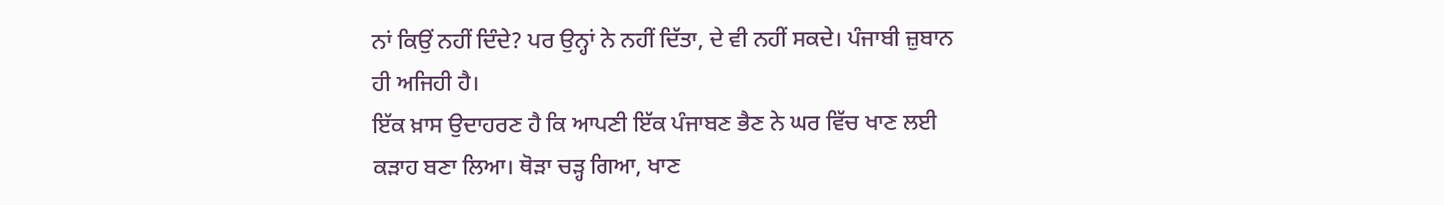ਨਾਂ ਕਿਉਂ ਨਹੀਂ ਦਿੰਦੇ? ਪਰ ਉਨ੍ਹਾਂ ਨੇ ਨਹੀਂ ਦਿੱਤਾ, ਦੇ ਵੀ ਨਹੀਂ ਸਕਦੇ। ਪੰਜਾਬੀ ਜ਼ੁਬਾਨ ਹੀ ਅਜਿਹੀ ਹੈ।
ਇੱਕ ਖ਼ਾਸ ਉਦਾਹਰਣ ਹੈ ਕਿ ਆਪਣੀ ਇੱਕ ਪੰਜਾਬਣ ਭੈਣ ਨੇ ਘਰ ਵਿੱਚ ਖਾਣ ਲਈ ਕੜਾਹ ਬਣਾ ਲਿਆ। ਥੋੜਾ ਚੜ੍ਹ ਗਿਆ, ਖਾਣ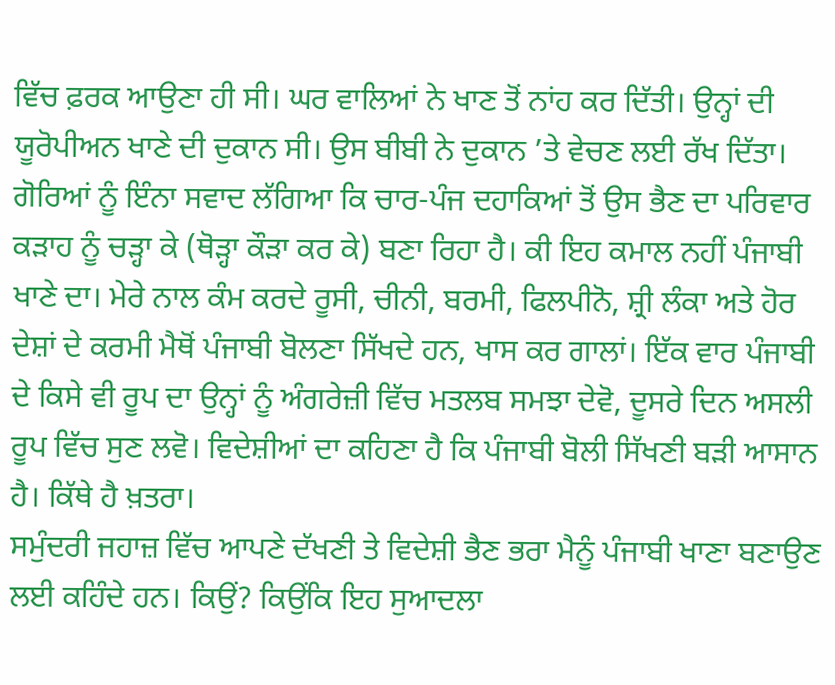ਵਿੱਚ ਫ਼ਰਕ ਆਉਣਾ ਹੀ ਸੀ। ਘਰ ਵਾਲਿਆਂ ਨੇ ਖਾਣ ਤੋਂ ਨਾਂਹ ਕਰ ਦਿੱਤੀ। ਉਨ੍ਹਾਂ ਦੀ ਯੂਰੋਪੀਅਨ ਖਾਣੇ ਦੀ ਦੁਕਾਨ ਸੀ। ਉਸ ਬੀਬੀ ਨੇ ਦੁਕਾਨ ’ਤੇ ਵੇਚਣ ਲਈ ਰੱਖ ਦਿੱਤਾ। ਗੋਰਿਆਂ ਨੂੰ ਇੰਨਾ ਸਵਾਦ ਲੱਗਿਆ ਕਿ ਚਾਰ-ਪੰਜ ਦਹਾਕਿਆਂ ਤੋਂ ਉਸ ਭੈਣ ਦਾ ਪਰਿਵਾਰ ਕੜਾਹ ਨੂੰ ਚੜ੍ਹਾ ਕੇ (ਥੋੜ੍ਹਾ ਕੌੜਾ ਕਰ ਕੇ) ਬਣਾ ਰਿਹਾ ਹੈ। ਕੀ ਇਹ ਕਮਾਲ ਨਹੀਂ ਪੰਜਾਬੀ ਖਾਣੇ ਦਾ। ਮੇਰੇ ਨਾਲ ਕੰਮ ਕਰਦੇ ਰੂਸੀ, ਚੀਨੀ, ਬਰਮੀ, ਫਿਲਪੀਨੋ, ਸ਼੍ਰੀ ਲੰਕਾ ਅਤੇ ਹੋਰ ਦੇਸ਼ਾਂ ਦੇ ਕਰਮੀ ਮੈਥੋਂ ਪੰਜਾਬੀ ਬੋਲਣਾ ਸਿੱਖਦੇ ਹਨ, ਖਾਸ ਕਰ ਗਾਲਾਂ। ਇੱਕ ਵਾਰ ਪੰਜਾਬੀ ਦੇ ਕਿਸੇ ਵੀ ਰੂਪ ਦਾ ਉਨ੍ਹਾਂ ਨੂੰ ਅੰਗਰੇਜ਼ੀ ਵਿੱਚ ਮਤਲਬ ਸਮਝਾ ਦੇਵੋ, ਦੂਸਰੇ ਦਿਨ ਅਸਲੀ ਰੂਪ ਵਿੱਚ ਸੁਣ ਲਵੋ। ਵਿਦੇਸ਼ੀਆਂ ਦਾ ਕਹਿਣਾ ਹੈ ਕਿ ਪੰਜਾਬੀ ਬੋਲੀ ਸਿੱਖਣੀ ਬੜੀ ਆਸਾਨ ਹੈ। ਕਿੱਥੇ ਹੈ ਖ਼ਤਰਾ।
ਸਮੁੰਦਰੀ ਜਹਾਜ਼ ਵਿੱਚ ਆਪਣੇ ਦੱਖਣੀ ਤੇ ਵਿਦੇਸ਼ੀ ਭੈਣ ਭਰਾ ਮੈਨੂੰ ਪੰਜਾਬੀ ਖਾਣਾ ਬਣਾਉਣ ਲਈ ਕਹਿੰਦੇ ਹਨ। ਕਿਉਂ? ਕਿਉਂਕਿ ਇਹ ਸੁਆਦਲਾ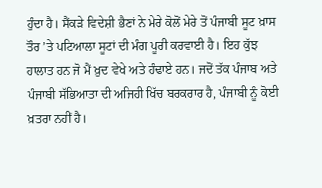ਹੁੰਦਾ ਹੈ। ਸੈਂਕੜੇ ਵਿਦੇਸ਼ੀ ਭੈਣਾਂ ਨੇ ਮੇਰੇ ਕੋਲੋਂ ਮੇਰੇ ਤੋਂ ਪੰਜਾਬੀ ਸੂਟ ਖ਼ਾਸ ਤੌਰ ’ਤੇ ਪਟਿਆਲਾ ਸੂਟਾਂ ਦੀ ਮੰਗ ਪੂਰੀ ਕਰਵਾਈ ਹੈ। ਇਹ ਕੁੱਝ ਹਾਲਾਤ ਹਨ ਜੋ ਮੈਂ ਖ਼ੁਦ ਵੇਖੇ ਅਤੇ ਹੰਢਾਏ ਹਨ। ਜਦੋਂ ਤੱਕ ਪੰਜਾਬ ਅਤੇ ਪੰਜਾਬੀ ਸੱਭਿਆਤਾ ਦੀ ਅਜਿਹੀ ਖਿੱਚ ਬਰਕਰਾਰ ਹੈ, ਪੰਜਾਬੀ ਨੂੰ ਕੋਈ ਖ਼ਤਰਾ ਨਹੀਂ ਹੈ।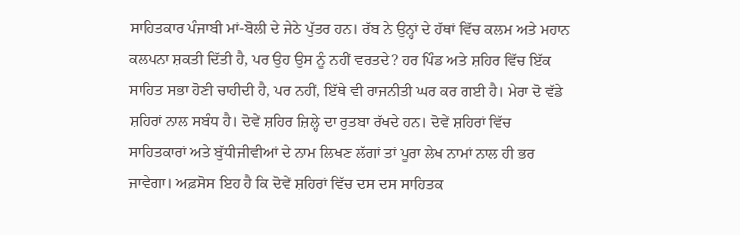ਸਾਹਿਤਕਾਰ ਪੰਜਾਬੀ ਮਾਂ-ਬੋਲੀ ਦੇ ਜੇਠੇ ਪੁੱਤਰ ਹਨ। ਰੱਬ ਨੇ ਉਨ੍ਹਾਂ ਦੇ ਹੱਥਾਂ ਵਿੱਚ ਕਲਮ ਅਤੇ ਮਹਾਨ ਕਲਪਨਾ ਸ਼ਕਤੀ ਦਿੱਤੀ ਹੈ, ਪਰ ਉਹ ਉਸ ਨੂੰ ਨਹੀਂ ਵਰਤਦੇ? ਹਰ ਪਿੰਡ ਅਤੇ ਸ਼ਹਿਰ ਵਿੱਚ ਇੱਕ ਸਾਹਿਤ ਸਭਾ ਹੋਣੀ ਚਾਹੀਦੀ ਹੈ, ਪਰ ਨਹੀਂ, ਇੱਥੇ ਵੀ ਰਾਜਨੀਤੀ ਘਰ ਕਰ ਗਈ ਹੈ। ਮੇਰਾ ਦੋ ਵੱਡੇ ਸ਼ਹਿਰਾਂ ਨਾਲ ਸਬੰਧ ਹੈ। ਦੋਵੇਂ ਸ਼ਹਿਰ ਜ਼ਿਲ੍ਹੇ ਦਾ ਰੁਤਬਾ ਰੱਖਦੇ ਹਨ। ਦੋਵੇਂ ਸ਼ਹਿਰਾਂ ਵਿੱਚ ਸਾਹਿਤਕਾਰਾਂ ਅਤੇ ਬੁੱਧੀਜੀਵੀਆਂ ਦੇ ਨਾਮ ਲਿਖਣ ਲੱਗਾਂ ਤਾਂ ਪੂਰਾ ਲੇਖ ਨਾਮਾਂ ਨਾਲ ਹੀ ਭਰ ਜਾਵੇਗਾ। ਅਫ਼ਸੋਸ ਇਹ ਹੈ ਕਿ ਦੋਵੇਂ ਸ਼ਹਿਰਾਂ ਵਿੱਚ ਦਸ ਦਸ ਸਾਹਿਤਕ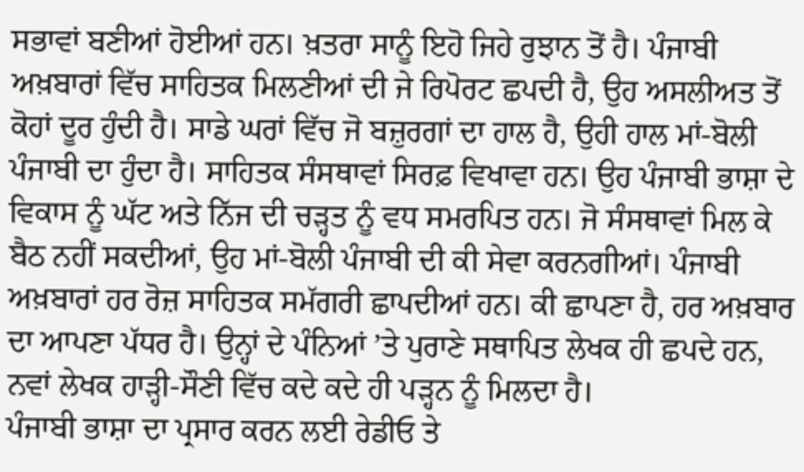ਸਭਾਵਾਂ ਬਣੀਆਂ ਹੋਈਆਂ ਹਨ। ਖ਼ਤਰਾ ਸਾਨੂੰ ਇਹੋ ਜਿਹੇ ਰੁਝਾਨ ਤੋਂ ਹੈ। ਪੰਜਾਬੀ ਅਖ਼ਬਾਰਾਂ ਵਿੱਚ ਸਾਹਿਤਕ ਮਿਲਣੀਆਂ ਦੀ ਜੇ ਰਿਪੋਰਟ ਛਪਦੀ ਹੈ, ਉਹ ਅਸਲੀਅਤ ਤੋਂ ਕੋਹਾਂ ਦੂਰ ਹੁੰਦੀ ਹੈ। ਸਾਡੇ ਘਰਾਂ ਵਿੱਚ ਜੋ ਬਜ਼ੁਰਗਾਂ ਦਾ ਹਾਲ ਹੈ, ਉਹੀ ਹਾਲ ਮਾਂ-ਬੋਲੀ ਪੰਜਾਬੀ ਦਾ ਹੁੰਦਾ ਹੈ। ਸਾਹਿਤਕ ਸੰਸਥਾਵਾਂ ਸਿਰਫ਼ ਵਿਖਾਵਾ ਹਨ। ਉਹ ਪੰਜਾਬੀ ਭਾਸ਼ਾ ਦੇ ਵਿਕਾਸ ਨੂੰ ਘੱਟ ਅਤੇ ਨਿੱਜ ਦੀ ਚੜ੍ਹਤ ਨੂੰ ਵਧ ਸਮਰਪਿਤ ਹਨ। ਜੋ ਸੰਸਥਾਵਾਂ ਮਿਲ ਕੇ ਬੈਠ ਨਹੀਂ ਸਕਦੀਆਂ, ਉਹ ਮਾਂ-ਬੋਲੀ ਪੰਜਾਬੀ ਦੀ ਕੀ ਸੇਵਾ ਕਰਨਗੀਆਂ। ਪੰਜਾਬੀ ਅਖ਼ਬਾਰਾਂ ਹਰ ਰੋਜ਼ ਸਾਹਿਤਕ ਸਮੱਗਰੀ ਛਾਪਦੀਆਂ ਹਨ। ਕੀ ਛਾਪਣਾ ਹੈ, ਹਰ ਅਖ਼ਬਾਰ ਦਾ ਆਪਣਾ ਪੱਧਰ ਹੈ। ਉਨ੍ਹਾਂ ਦੇ ਪੰਨਿਆਂ ’ਤੇ ਪੁਰਾਣੇ ਸਥਾਪਿਤ ਲੇਖਕ ਹੀ ਛਪਦੇ ਹਨ, ਨਵਾਂ ਲੇਖਕ ਹਾੜ੍ਹੀ-ਸੌਣੀ ਵਿੱਚ ਕਦੇ ਕਦੇ ਹੀ ਪੜ੍ਹਨ ਨੂੰ ਮਿਲਦਾ ਹੈ।
ਪੰਜਾਬੀ ਭਾਸ਼ਾ ਦਾ ਪ੍ਰਸਾਰ ਕਰਨ ਲਈ ਰੇਡੀਓ ਤੇ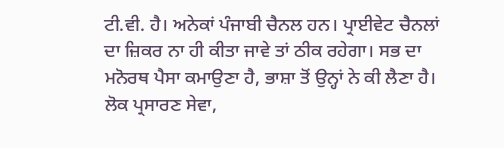ਟੀ.ਵੀ. ਹੈ। ਅਨੇਕਾਂ ਪੰਜਾਬੀ ਚੈਨਲ ਹਨ। ਪ੍ਰਾਈਵੇਟ ਚੈਨਲਾਂ ਦਾ ਜ਼ਿਕਰ ਨਾ ਹੀ ਕੀਤਾ ਜਾਵੇ ਤਾਂ ਠੀਕ ਰਹੇਗਾ। ਸਭ ਦਾ ਮਨੋਰਥ ਪੈਸਾ ਕਮਾਉਣਾ ਹੈ, ਭਾਸ਼ਾ ਤੋਂ ਉਨ੍ਹਾਂ ਨੇ ਕੀ ਲੈਣਾ ਹੈ। ਲੋਕ ਪ੍ਰਸਾਰਣ ਸੇਵਾ,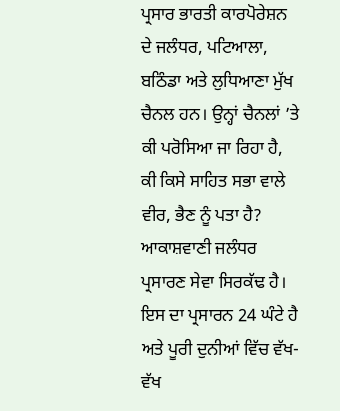ਪ੍ਰਸਾਰ ਭਾਰਤੀ ਕਾਰਪੋਰੇਸ਼ਨ ਦੇ ਜਲੰਧਰ, ਪਟਿਆਲਾ, ਬਠਿੰਡਾ ਅਤੇ ਲੁਧਿਆਣਾ ਮੁੱਖ ਚੈਨਲ ਹਨ। ਉਨ੍ਹਾਂ ਚੈਨਲਾਂ ’ਤੇ ਕੀ ਪਰੋਸਿਆ ਜਾ ਰਿਹਾ ਹੈ, ਕੀ ਕਿਸੇ ਸਾਹਿਤ ਸਭਾ ਵਾਲੇ ਵੀਰ, ਭੈਣ ਨੂੰ ਪਤਾ ਹੈ? ਆਕਾਸ਼ਵਾਣੀ ਜਲੰਧਰ ਪ੍ਰਸਾਰਣ ਸੇਵਾ ਸਿਰਕੱਢ ਹੈ। ਇਸ ਦਾ ਪ੍ਰਸਾਰਨ 24 ਘੰਟੇ ਹੈ ਅਤੇ ਪੂਰੀ ਦੁਨੀਆਂ ਵਿੱਚ ਵੱਖ-ਵੱਖ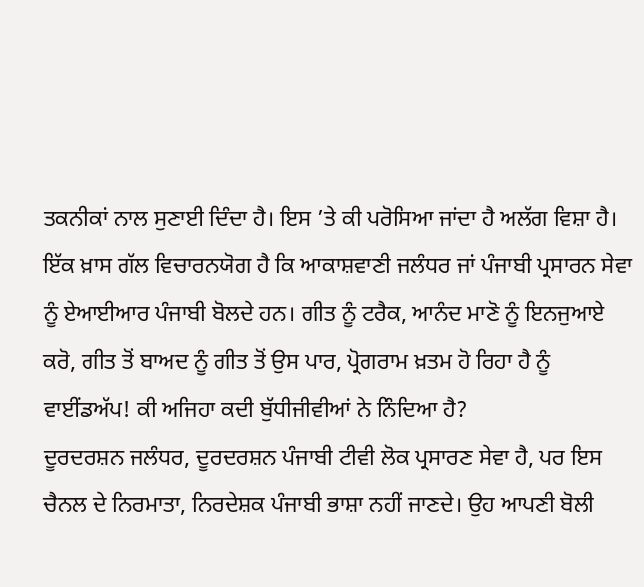ਤਕਨੀਕਾਂ ਨਾਲ ਸੁਣਾਈ ਦਿੰਦਾ ਹੈ। ਇਸ ’ਤੇ ਕੀ ਪਰੋਸਿਆ ਜਾਂਦਾ ਹੈ ਅਲੱਗ ਵਿਸ਼ਾ ਹੈ। ਇੱਕ ਖ਼ਾਸ ਗੱਲ ਵਿਚਾਰਨਯੋਗ ਹੈ ਕਿ ਆਕਾਸ਼ਵਾਣੀ ਜਲੰਧਰ ਜਾਂ ਪੰਜਾਬੀ ਪ੍ਰਸਾਰਨ ਸੇਵਾ ਨੂੰ ਏਆਈਆਰ ਪੰਜਾਬੀ ਬੋਲਦੇ ਹਨ। ਗੀਤ ਨੂੰ ਟਰੈਕ, ਆਨੰਦ ਮਾਣੋ ਨੂੰ ਇਨਜੁਆਏ ਕਰੋ, ਗੀਤ ਤੋਂ ਬਾਅਦ ਨੂੰ ਗੀਤ ਤੋਂ ਉਸ ਪਾਰ, ਪ੍ਰੋਗਰਾਮ ਖ਼ਤਮ ਹੋ ਰਿਹਾ ਹੈ ਨੂੰ ਵਾਈਂਡਅੱਪ! ਕੀ ਅਜਿਹਾ ਕਦੀ ਬੁੱਧੀਜੀਵੀਆਂ ਨੇ ਨਿੰਦਿਆ ਹੈ?
ਦੂਰਦਰਸ਼ਨ ਜਲੰਧਰ, ਦੂਰਦਰਸ਼ਨ ਪੰਜਾਬੀ ਟੀਵੀ ਲੋਕ ਪ੍ਰਸਾਰਣ ਸੇਵਾ ਹੈ, ਪਰ ਇਸ ਚੈਨਲ ਦੇ ਨਿਰਮਾਤਾ, ਨਿਰਦੇਸ਼ਕ ਪੰਜਾਬੀ ਭਾਸ਼ਾ ਨਹੀਂ ਜਾਣਦੇ। ਉਹ ਆਪਣੀ ਬੋਲੀ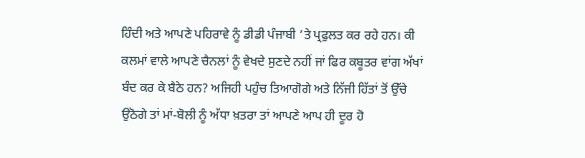ਹਿੰਦੀ ਅਤੇ ਆਪਣੇ ਪਹਿਰਾਵੇ ਨੂੰ ਡੀਡੀ ਪੰਜਾਬੀ ’ਤੇ ਪ੍ਰਫੁਲਤ ਕਰ ਰਹੇ ਹਨ। ਕੀ ਕਲਮਾਂ ਵਾਲੇ ਆਪਣੇ ਚੈਨਲਾਂ ਨੂੰ ਵੇਖਦੇ ਸੁਣਦੇ ਨਹੀਂ ਜਾਂ ਫਿਰ ਕਬੂਤਰ ਵਾਂਗ ਅੱਖਾਂ ਬੰਦ ਕਰ ਕੇ ਬੈਠੇ ਹਨ? ਅਜਿਹੀ ਪਹੁੰਚ ਤਿਆਗੋਗੇ ਅਤੇ ਨਿੱਜੀ ਹਿੱਤਾਂ ਤੋਂ ਉੱਚੇ ਉਠੋਗੇ ਤਾਂ ਮਾਂ-ਬੋਲੀ ਨੂੰ ਅੱਧਾ ਖ਼ਤਰਾ ਤਾਂ ਆਪਣੇ ਆਪ ਹੀ ਦੂਰ ਹੋ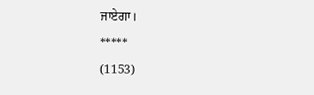ਜਾਏਗਾ।
*****
(1153)